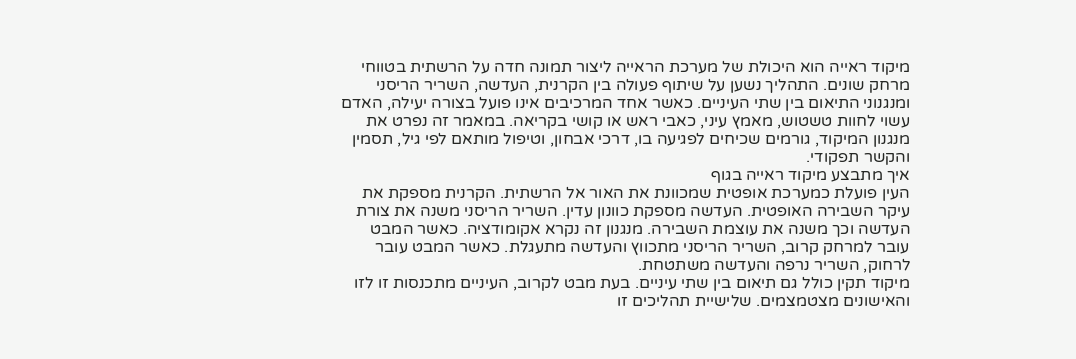מיקוד ראייה הוא היכולת של מערכת הראייה ליצור תמונה חדה על הרשתית בטווחי מרחק שונים. התהליך נשען על שיתוף פעולה בין הקרנית, העדשה, השריר הריסני ומנגנוני התיאום בין שתי העיניים. כאשר אחד המרכיבים אינו פועל בצורה יעילה, האדם עשוי לחוות טשטוש, מאמץ עיני, כאבי ראש או קושי בקריאה. במאמר זה נפרט את מנגנון המיקוד, גורמים שכיחים לפגיעה בו, דרכי אבחון, וטיפול מותאם לפי גיל, תסמין והקשר תפקודי.
איך מתבצע מיקוד ראייה בגוף
העין פועלת כמערכת אופטית שמכוונת את האור אל הרשתית. הקרנית מספקת את עיקר השבירה האופטית. העדשה מספקת כוונון עדין. השריר הריסני משנה את צורת העדשה וכך משנה את עוצמת השבירה. מנגנון זה נקרא אקומודציה. כאשר המבט עובר למרחק קרוב, השריר הריסני מתכווץ והעדשה מתעגלת. כאשר המבט עובר לרחוק, השריר נרפה והעדשה משתטחת.
מיקוד תקין כולל גם תיאום בין שתי עיניים. בעת מבט לקרוב, העיניים מתכנסות זו לזו והאישונים מצטמצמים. שלישיית תהליכים זו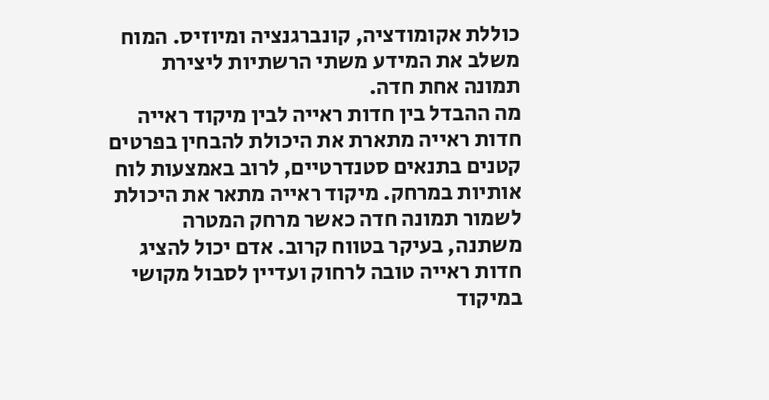כוללת אקומודציה, קונברגנציה ומיוזיס. המוח משלב את המידע משתי הרשתיות ליצירת תמונה אחת חדה.
מה ההבדל בין חדות ראייה לבין מיקוד ראייה
חדות ראייה מתארת את היכולת להבחין בפרטים קטנים בתנאים סטנדרטיים, לרוב באמצעות לוח אותיות במרחק. מיקוד ראייה מתאר את היכולת לשמור תמונה חדה כאשר מרחק המטרה משתנה, בעיקר בטווח קרוב. אדם יכול להציג חדות ראייה טובה לרחוק ועדיין לסבול מקושי במיקוד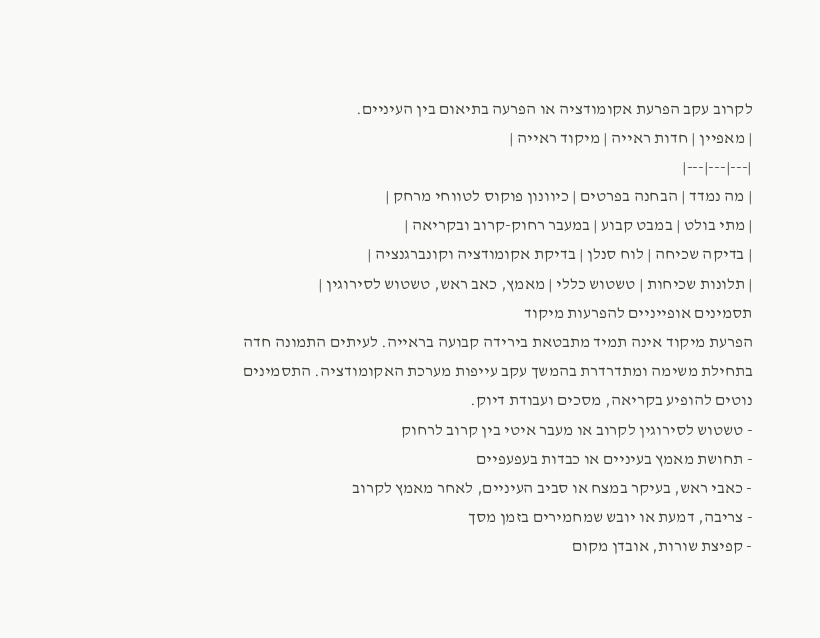לקרוב עקב הפרעת אקומודציה או הפרעה בתיאום בין העיניים.
| מאפיין | חדות ראייה | מיקוד ראייה |
|---|---|---|
| מה נמדד | הבחנה בפרטים | כיוונון פוקוס לטווחי מרחק |
| מתי בולט | במבט קבוע | במעבר רחוק-קרוב ובקריאה |
| בדיקה שכיחה | לוח סנלן | בדיקת אקומודציה וקונברגנציה |
| תלונות שכיחות | טשטוש כללי | מאמץ, כאב ראש, טשטוש לסירוגין |
תסמינים אופייניים להפרעות מיקוד
הפרעת מיקוד אינה תמיד מתבטאת בירידה קבועה בראייה. לעיתים התמונה חדה בתחילת משימה ומתדרדרת בהמשך עקב עייפות מערכת האקומודציה. התסמינים נוטים להופיע בקריאה, מסכים ועבודת דיוק.
- טשטוש לסירוגין לקרוב או מעבר איטי בין קרוב לרחוק
- תחושת מאמץ בעיניים או כבדות בעפעפיים
- כאבי ראש, בעיקר במצח או סביב העיניים, לאחר מאמץ לקרוב
- צריבה, דמעת או יובש שמחמירים בזמן מסך
- קפיצת שורות, אובדן מקום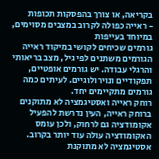בקריאה, או צורך בהפסקות תכופות
- ראייה כפולה לקרוב במצבים מסוימים, במיוחד בעייפות
גורמים שכיחים לקושי במיקוד ראייה
הגורמים משתנים לפי גיל, מצב בריאותי והרגלי עבודה. יש גורמים אופטיים, תפקודיים ונוירולוגיים. לעיתים כמה גורמים מתקיימים יחד.
רוחק ראייה ואסטיגמציה לא מתוקנים
ברוחק ראייה, העין נדרשת להפעיל אקומודציה גם לרחוק, ולכן עומס האקומודציה עולה עוד יותר בקרוב. אסטיגמציה לא מתוקנת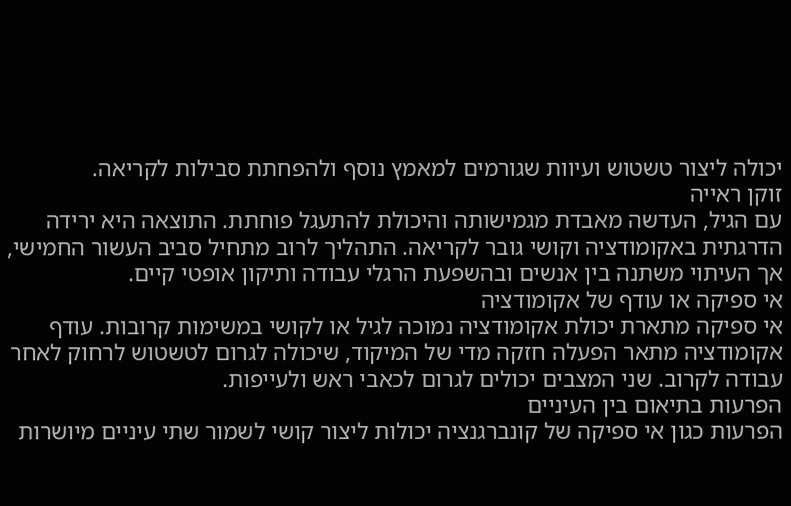יכולה ליצור טשטוש ועיוות שגורמים למאמץ נוסף ולהפחתת סבילות לקריאה.
זוקן ראייה
עם הגיל, העדשה מאבדת מגמישותה והיכולת להתעגל פוחתת. התוצאה היא ירידה הדרגתית באקומודציה וקושי גובר לקריאה. התהליך לרוב מתחיל סביב העשור החמישי, אך העיתוי משתנה בין אנשים ובהשפעת הרגלי עבודה ותיקון אופטי קיים.
אי ספיקה או עודף של אקומודציה
אי ספיקה מתארת יכולת אקומודציה נמוכה לגיל או לקושי במשימות קרובות. עודף אקומודציה מתאר הפעלה חזקה מדי של המיקוד, שיכולה לגרום לטשטוש לרחוק לאחר עבודה לקרוב. שני המצבים יכולים לגרום לכאבי ראש ולעייפות.
הפרעות בתיאום בין העיניים
הפרעות כגון אי ספיקה של קונברגנציה יכולות ליצור קושי לשמור שתי עיניים מיושרות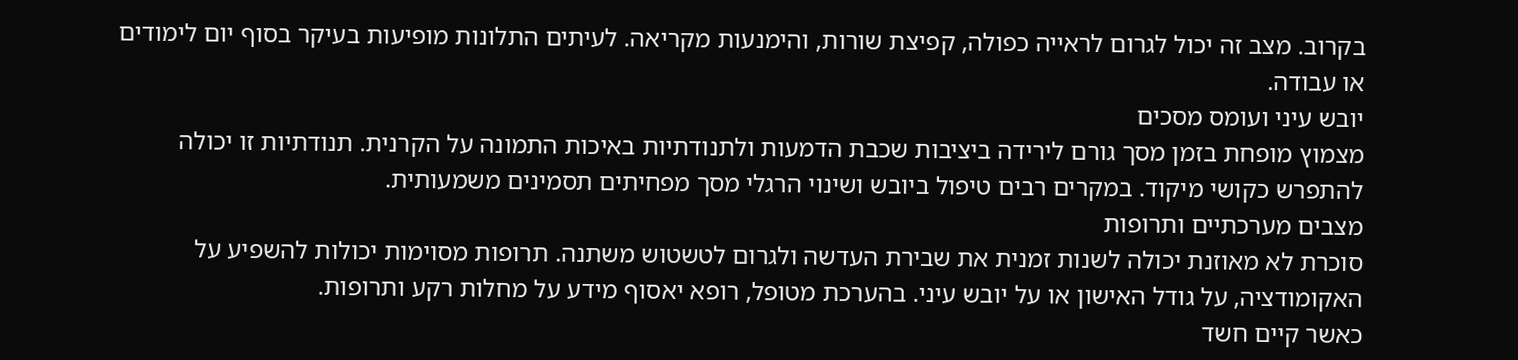בקרוב. מצב זה יכול לגרום לראייה כפולה, קפיצת שורות, והימנעות מקריאה. לעיתים התלונות מופיעות בעיקר בסוף יום לימודים או עבודה.
יובש עיני ועומס מסכים
מצמוץ מופחת בזמן מסך גורם לירידה ביציבות שכבת הדמעות ולתנודתיות באיכות התמונה על הקרנית. תנודתיות זו יכולה להתפרש כקושי מיקוד. במקרים רבים טיפול ביובש ושינוי הרגלי מסך מפחיתים תסמינים משמעותית.
מצבים מערכתיים ותרופות
סוכרת לא מאוזנת יכולה לשנות זמנית את שבירת העדשה ולגרום לטשטוש משתנה. תרופות מסוימות יכולות להשפיע על האקומודציה, על גודל האישון או על יובש עיני. בהערכת מטופל, רופא יאסוף מידע על מחלות רקע ותרופות.
כאשר קיים חשד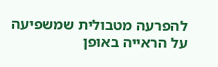להפרעה מטבולית שמשפיעה על הראייה באופן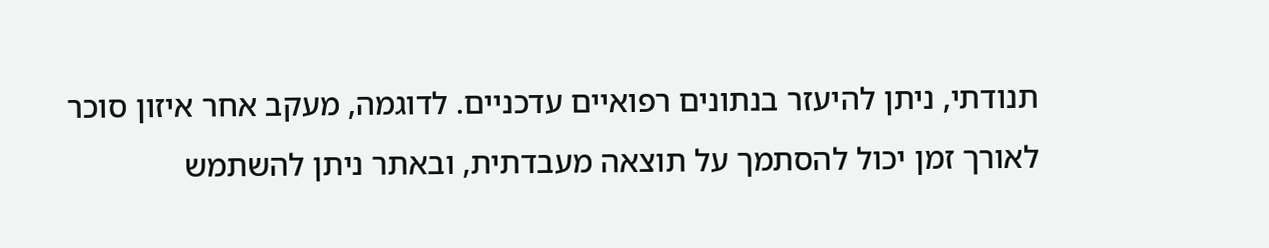תנודתי, ניתן להיעזר בנתונים רפואיים עדכניים. לדוגמה, מעקב אחר איזון סוכר לאורך זמן יכול להסתמך על תוצאה מעבדתית, ובאתר ניתן להשתמש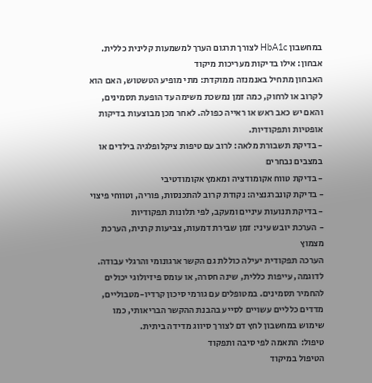במחשבון HbA1c לצורך תרגום הערך למשמעות קלינית כללית.
אבחון: אילו בדיקות מעריכות מיקוד
האבחון מתחיל באנמנזה ממוקדת: מתי מופיע הטשטוש, האם הוא לקרוב או לרחוק, כמה זמן נמשכת משימה עד הופעת תסמינים, והאם יש כאב ראש או ראייה כפולה. לאחר מכן מבוצעות בדיקות אופטיות ותפקודיות.
- בדיקת תשבורת מלאה: לרוב עם טיפות ציקלופלגיה בילדים או במצבים נבחרים
- בדיקת טווח אקומודציה ומאמץ אקומודטיבי
- בדיקת קונברגנציה: נקודת קרוב להתכנסות, פוריה, וטווחי פיצוי
- בדיקת תנועות עיניים ומעקב, לפי תלונות תפקודיות
- הערכת יובש עיני: זמן שבירת דמעות, צביעות קרנית, הערכת מצמוץ
הערכה תפקודית יעילה כוללת גם הקשר ארגונומי והרגלי עבודה. לדוגמה, עייפות כללית, שינה חסרה, או עומס פיזיולוגי יכולים להחמיר תסמינים. במטופלים עם גורמי סיכון קרדיו-מטבוליים, מדדים כלליים עשויים לסייע בהבנת ההקשר הבריאותי, כמו שימוש במחשבון לחץ דם לצורך סיווג מדידה ביתית.
טיפול: התאמה לפי סיבה ותפקוד
הטיפול במיקוד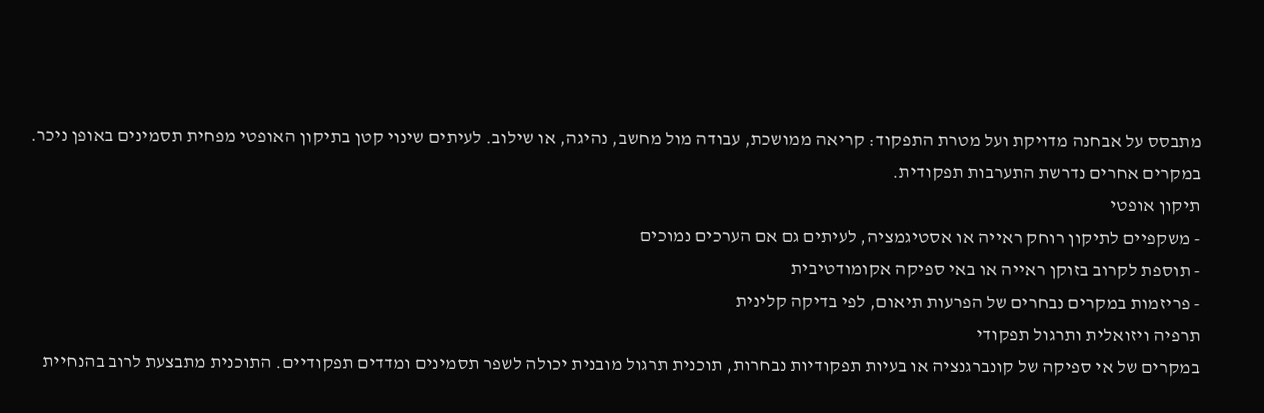מתבסס על אבחנה מדויקת ועל מטרת התפקוד: קריאה ממושכת, עבודה מול מחשב, נהיגה, או שילוב. לעיתים שינוי קטן בתיקון האופטי מפחית תסמינים באופן ניכר. במקרים אחרים נדרשת התערבות תפקודית.
תיקון אופטי
- משקפיים לתיקון רוחק ראייה או אסטיגמציה, לעיתים גם אם הערכים נמוכים
- תוספת לקרוב בזוקן ראייה או באי ספיקה אקומודטיבית
- פריזמות במקרים נבחרים של הפרעות תיאום, לפי בדיקה קלינית
תרפיה ויזואלית ותרגול תפקודי
במקרים של אי ספיקה של קונברגנציה או בעיות תפקודיות נבחרות, תוכנית תרגול מובנית יכולה לשפר תסמינים ומדדים תפקודיים. התוכנית מתבצעת לרוב בהנחיית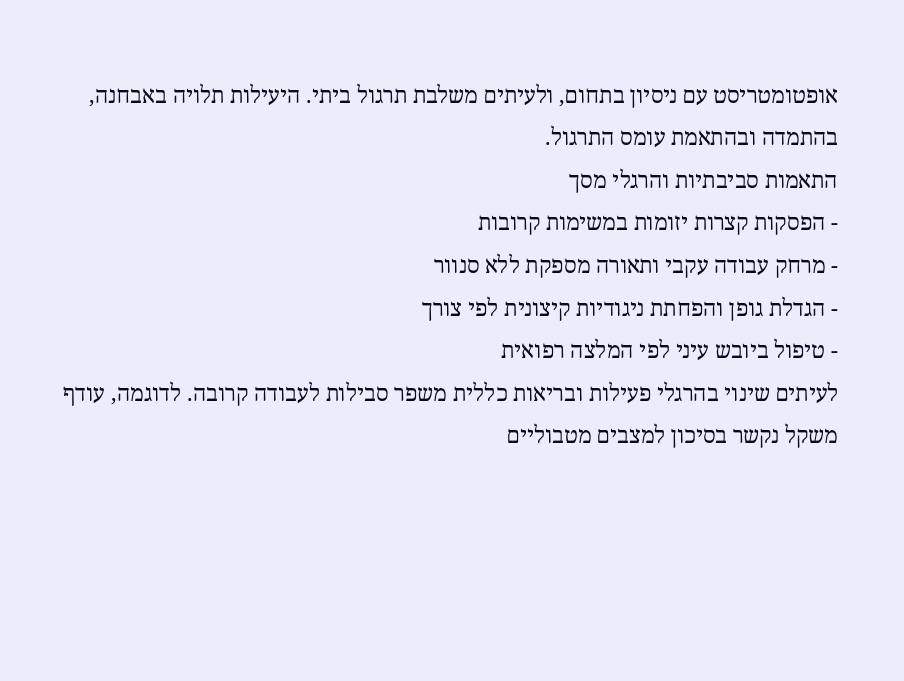אופטומטריסט עם ניסיון בתחום, ולעיתים משלבת תרגול ביתי. היעילות תלויה באבחנה, בהתמדה ובהתאמת עומס התרגול.
התאמות סביבתיות והרגלי מסך
- הפסקות קצרות יזומות במשימות קרובות
- מרחק עבודה עקבי ותאורה מספקת ללא סנוור
- הגדלת גופן והפחתת ניגודיות קיצונית לפי צורך
- טיפול ביובש עיני לפי המלצה רפואית
לעיתים שינוי בהרגלי פעילות ובריאות כללית משפר סבילות לעבודה קרובה. לדוגמה, עודף משקל נקשר בסיכון למצבים מטבוליים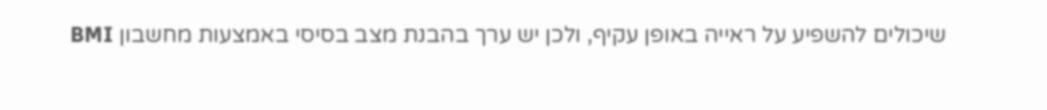שיכולים להשפיע על ראייה באופן עקיף, ולכן יש ערך בהבנת מצב בסיסי באמצעות מחשבון BMI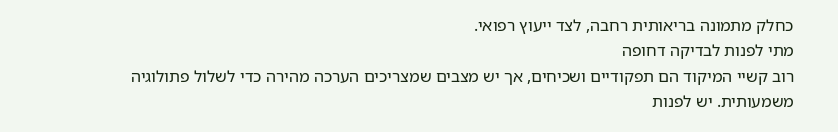כחלק מתמונה בריאותית רחבה, לצד ייעוץ רפואי.
מתי לפנות לבדיקה דחופה
רוב קשיי המיקוד הם תפקודיים ושכיחים, אך יש מצבים שמצריכים הערכה מהירה כדי לשלול פתולוגיה משמעותית. יש לפנות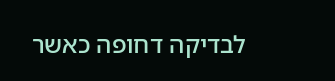לבדיקה דחופה כאשר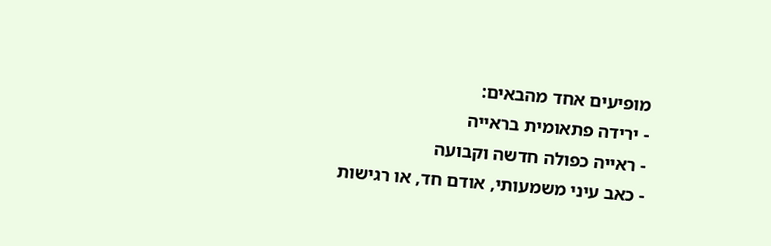מופיעים אחד מהבאים:
- ירידה פתאומית בראייה
- ראייה כפולה חדשה וקבועה
- כאב עיני משמעותי, אודם חד, או רגישות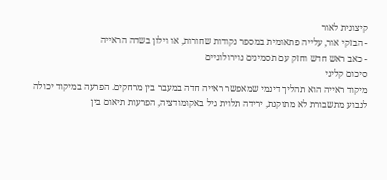קיצונית לאור
- הבזקי אור, עלייה פתאומית במספר נקודות שחורות, או וילון בשדה הראייה
- כאב ראש חדש וחזק עם תסמינים נוירולוגיים
סיכום קליני
מיקוד ראייה הוא תהליך דינמי שמאפשר ראייה חדה במעבר בין מרחקים. הפרעה במיקוד יכולה לנבוע מתשבורת לא מתוקנת, ירידה תלוית גיל באקומודציה, הפרעות תיאום בין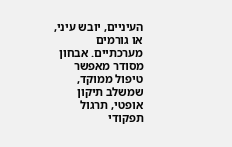העיניים, יובש עיני, או גורמים מערכתיים. אבחון מסודר מאפשר טיפול ממוקד, שמשלב תיקון אופטי, תרגול תפקודי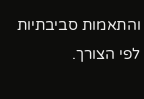והתאמות סביבתיות לפי הצורך.